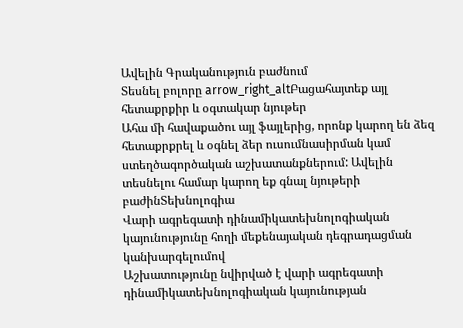Ավելին Գրականություն բաժնում
Տեսնել բոլորը arrow_right_altԲացահայտեք այլ հետաքրքիր և օգտակար նյութեր
Ահա մի հավաքածու այլ ֆայլերից, որոնք կարող են ձեզ հետաքրքրել և օգնել ձեր ուսումնասիրման կամ ստեղծագործական աշխատանքներում: Ավելին տեսնելու համար կարող եք գնալ նյութերի բաժինՏեխնոլոգիա
Վարի ագրեգատի դինամիկատեխնոլոգիական կայունությունը հողի մեքենայական դեգրադացման կանխարգելումով
Աշխատությունը նվիրված է վարի ագրեգատի դինամիկատեխնոլոգիական կայունության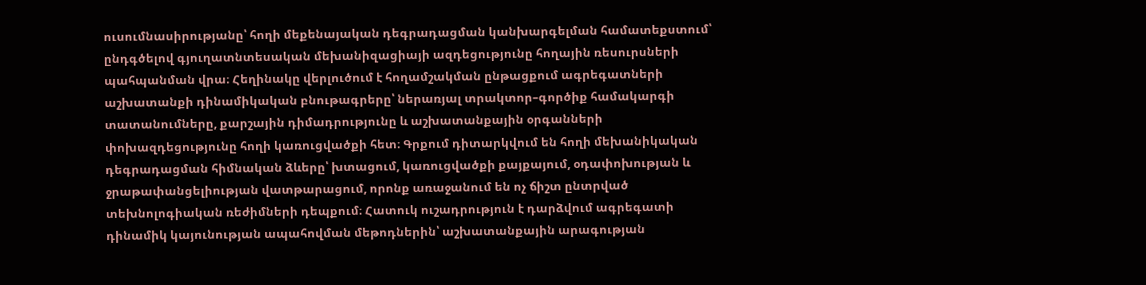ուսումնասիրությանը՝ հողի մեքենայական դեգրադացման կանխարգելման համատեքստում՝ ընդգծելով գյուղատնտեսական մեխանիզացիայի ազդեցությունը հողային ռեսուրսների պահպանման վրա։ Հեղինակը վերլուծում է հողամշակման ընթացքում ագրեգատների աշխատանքի դինամիկական բնութագրերը՝ ներառյալ տրակտոր–գործիք համակարգի տատանումները, քարշային դիմադրությունը և աշխատանքային օրգանների փոխազդեցությունը հողի կառուցվածքի հետ։ Գրքում դիտարկվում են հողի մեխանիկական դեգրադացման հիմնական ձևերը՝ խտացում, կառուցվածքի քայքայում, օդափոխության և ջրաթափանցելիության վատթարացում, որոնք առաջանում են ոչ ճիշտ ընտրված տեխնոլոգիական ռեժիմների դեպքում։ Հատուկ ուշադրություն է դարձվում ագրեգատի դինամիկ կայունության ապահովման մեթոդներին՝ աշխատանքային արագության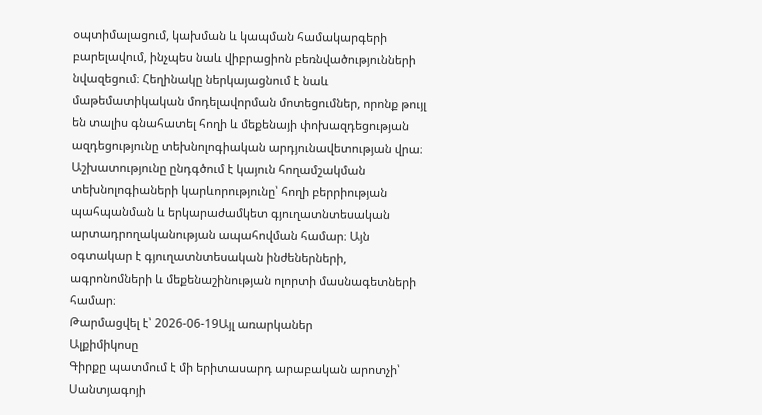օպտիմալացում, կախման և կապման համակարգերի բարելավում, ինչպես նաև վիբրացիոն բեռնվածությունների նվազեցում։ Հեղինակը ներկայացնում է նաև մաթեմատիկական մոդելավորման մոտեցումներ, որոնք թույլ են տալիս գնահատել հողի և մեքենայի փոխազդեցության ազդեցությունը տեխնոլոգիական արդյունավետության վրա։ Աշխատությունը ընդգծում է կայուն հողամշակման տեխնոլոգիաների կարևորությունը՝ հողի բերրիության պահպանման և երկարաժամկետ գյուղատնտեսական արտադրողականության ապահովման համար։ Այն օգտակար է գյուղատնտեսական ինժեներների, ագրոնոմների և մեքենաշինության ոլորտի մասնագետների համար։
Թարմացվել է՝ 2026-06-19Այլ առարկաներ
Ալքիմիկոսը
Գիրքը պատմում է մի երիտասարդ արաբական արոտչի՝ Սանտյագոյի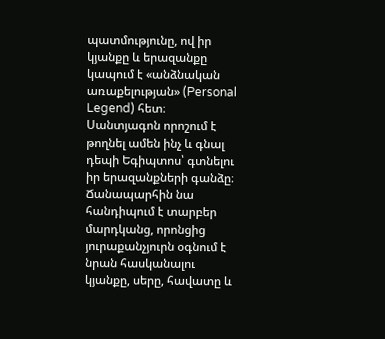պատմությունը, ով իր կյանքը և երազանքը կապում է «անձնական առաքելության» (Personal Legend) հետ։ Սանտյագոն որոշում է թողնել ամեն ինչ և գնալ դեպի Եգիպտոս՝ գտնելու իր երազանքների գանձը։ Ճանապարհին նա հանդիպում է տարբեր մարդկանց, որոնցից յուրաքանչյուրն օգնում է նրան հասկանալու կյանքը, սերը, հավատը և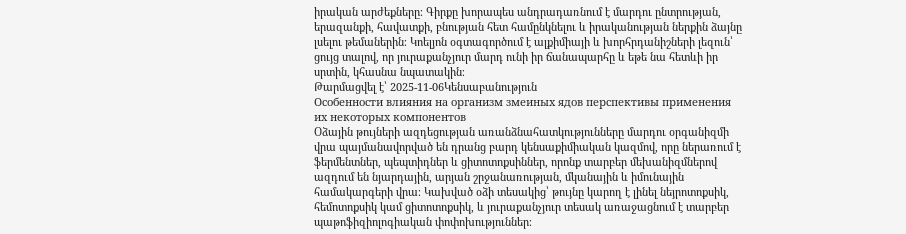իրական արժեքները։ Գիրքը խորապես անդրադառնում է մարդու ընտրության, երազանքի, հավատքի, բնության հետ համընկնելու և իրականության ներքին ձայնը լսելու թեմաներին։ Կոելյոն օգտագործում է ալքիմիայի և խորհրդանիշների լեզուն՝ ցույց տալով, որ յուրաքանչյուր մարդ ունի իր ճանապարհը և եթե նա հետևի իր սրտին, կհասնա նպատակին։
Թարմացվել է՝ 2025-11-06Կենսաբանություն
Особенности влияния на организм змеиных ядов перспективы применения их некоторых компонентов
Օձային թույների ազդեցության առանձնահատկությունները մարդու օրգանիզմի վրա պայմանավորված են դրանց բարդ կենսաքիմիական կազմով, որը ներառում է ֆերմենտներ, պեպտիդներ և ցիտոտոքսիններ, որոնք տարբեր մեխանիզմներով ազդում են նյարդային, արյան շրջանառության, մկանային և իմունային համակարգերի վրա։ Կախված օձի տեսակից՝ թույնը կարող է լինել նեյրոտոքսիկ, հեմոտոքսիկ կամ ցիտոտոքսիկ, և յուրաքանչյուր տեսակ առաջացնում է տարբեր պաթոֆիզիոլոգիական փոփոխություններ։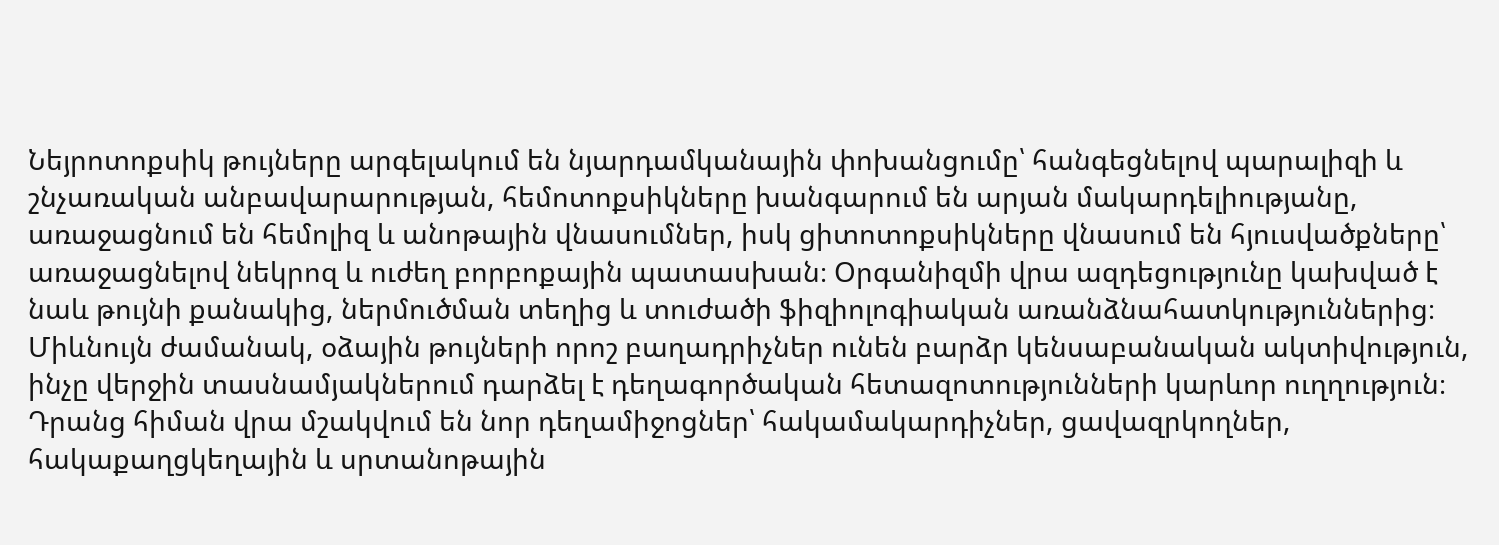Նեյրոտոքսիկ թույները արգելակում են նյարդամկանային փոխանցումը՝ հանգեցնելով պարալիզի և շնչառական անբավարարության, հեմոտոքսիկները խանգարում են արյան մակարդելիությանը, առաջացնում են հեմոլիզ և անոթային վնասումներ, իսկ ցիտոտոքսիկները վնասում են հյուսվածքները՝ առաջացնելով նեկրոզ և ուժեղ բորբոքային պատասխան։ Օրգանիզմի վրա ազդեցությունը կախված է նաև թույնի քանակից, ներմուծման տեղից և տուժածի ֆիզիոլոգիական առանձնահատկություններից։ Միևնույն ժամանակ, օձային թույների որոշ բաղադրիչներ ունեն բարձր կենսաբանական ակտիվություն, ինչը վերջին տասնամյակներում դարձել է դեղագործական հետազոտությունների կարևոր ուղղություն։ Դրանց հիման վրա մշակվում են նոր դեղամիջոցներ՝ հակամակարդիչներ, ցավազրկողներ, հակաքաղցկեղային և սրտանոթային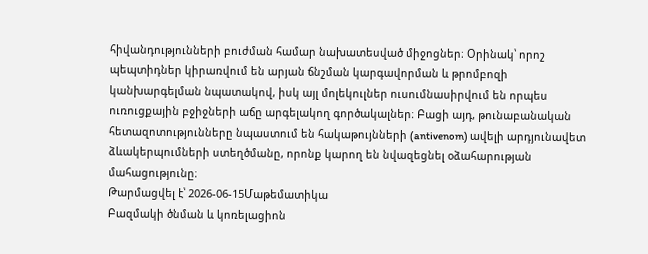հիվանդությունների բուժման համար նախատեսված միջոցներ։ Օրինակ՝ որոշ պեպտիդներ կիրառվում են արյան ճնշման կարգավորման և թրոմբոզի կանխարգելման նպատակով, իսկ այլ մոլեկուլներ ուսումնասիրվում են որպես ուռուցքային բջիջների աճը արգելակող գործակալներ։ Բացի այդ, թունաբանական հետազոտությունները նպաստում են հակաթույնների (antivenom) ավելի արդյունավետ ձևակերպումների ստեղծմանը, որոնք կարող են նվազեցնել օձահարության մահացությունը։
Թարմացվել է՝ 2026-06-15Մաթեմատիկա
Բազմակի ծնման և կոռելացիոն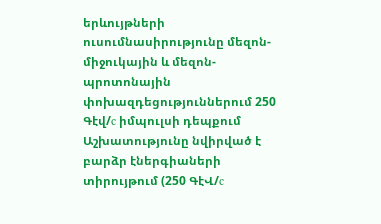երևույթների ուսումնասիրությունը մեզոն-միջուկային և մեզոն-պրոտոնային փոխազդեցություններում 250 Գէվ/c իմպուլսի դեպքում
Աշխատությունը նվիրված է բարձր էներգիաների տիրույթում (250 ԳէՎ/c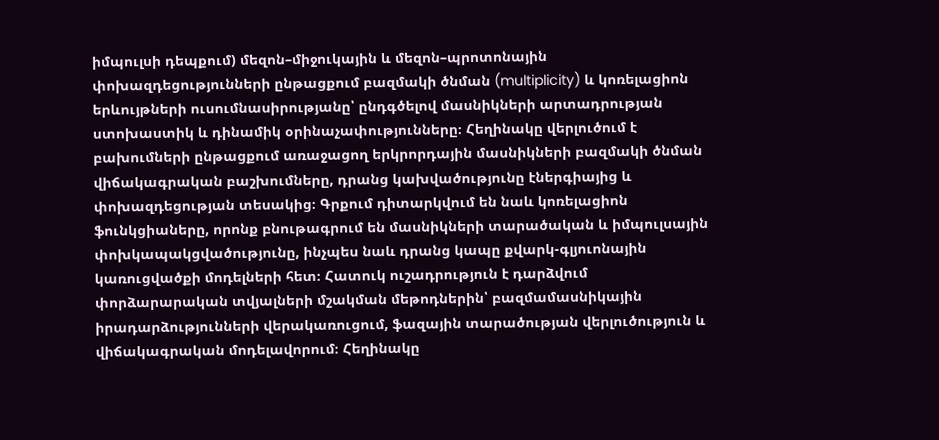իմպուլսի դեպքում) մեզոն–միջուկային և մեզոն–պրոտոնային փոխազդեցությունների ընթացքում բազմակի ծնման (multiplicity) և կոռելացիոն երևույթների ուսումնասիրությանը՝ ընդգծելով մասնիկների արտադրության ստոխաստիկ և դինամիկ օրինաչափությունները։ Հեղինակը վերլուծում է բախումների ընթացքում առաջացող երկրորդային մասնիկների բազմակի ծնման վիճակագրական բաշխումները, դրանց կախվածությունը էներգիայից և փոխազդեցության տեսակից։ Գրքում դիտարկվում են նաև կոռելացիոն ֆունկցիաները, որոնք բնութագրում են մասնիկների տարածական և իմպուլսային փոխկապակցվածությունը, ինչպես նաև դրանց կապը քվարկ-գլյուոնային կառուցվածքի մոդելների հետ։ Հատուկ ուշադրություն է դարձվում փորձարարական տվյալների մշակման մեթոդներին՝ բազմամասնիկային իրադարձությունների վերակառուցում, ֆազային տարածության վերլուծություն և վիճակագրական մոդելավորում։ Հեղինակը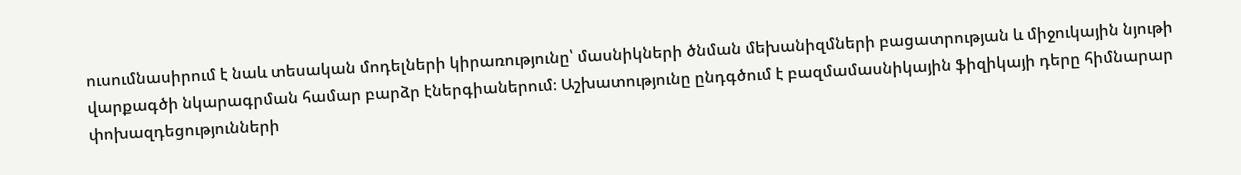ուսումնասիրում է նաև տեսական մոդելների կիրառությունը՝ մասնիկների ծնման մեխանիզմների բացատրության և միջուկային նյութի վարքագծի նկարագրման համար բարձր էներգիաներում։ Աշխատությունը ընդգծում է բազմամասնիկային ֆիզիկայի դերը հիմնարար փոխազդեցությունների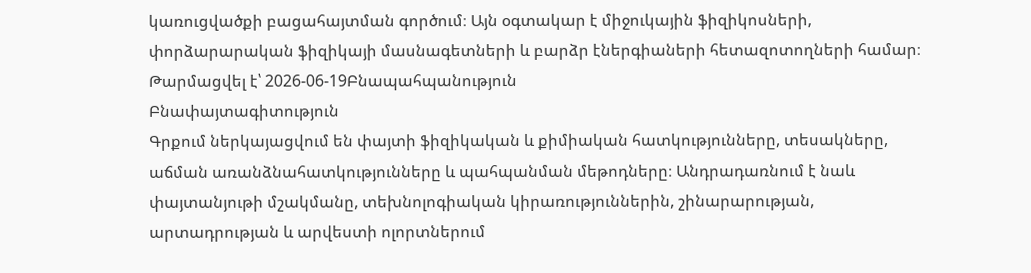կառուցվածքի բացահայտման գործում։ Այն օգտակար է միջուկային ֆիզիկոսների, փորձարարական ֆիզիկայի մասնագետների և բարձր էներգիաների հետազոտողների համար։
Թարմացվել է՝ 2026-06-19Բնապահպանություն
Բնափայտագիտություն
Գրքում ներկայացվում են փայտի ֆիզիկական և քիմիական հատկությունները, տեսակները, աճման առանձնահատկությունները և պահպանման մեթոդները։ Անդրադառնում է նաև փայտանյութի մշակմանը, տեխնոլոգիական կիրառություններին, շինարարության, արտադրության և արվեստի ոլորտներում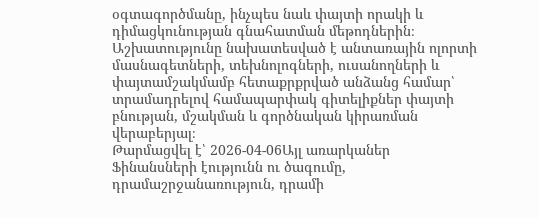օգտագործմանը, ինչպես նաև փայտի որակի և դիմացկունության գնահատման մեթոդներին։ Աշխատությունը նախատեսված է անտառային ոլորտի մասնագետների, տեխնոլոգների, ուսանողների և փայտամշակմամբ հետաքրքրված անձանց համար՝ տրամադրելով համապարփակ գիտելիքներ փայտի բնության, մշակման և գործնական կիրառման վերաբերյալ։
Թարմացվել է՝ 2026-04-06Այլ առարկաներ
Ֆինանսների էությունն ու ծագումը, դրամաշրջանառություն, դրամի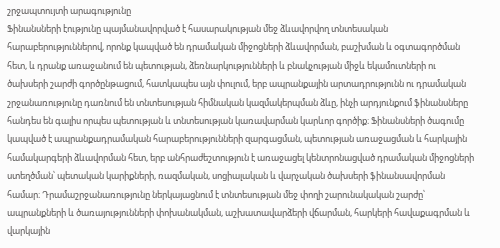շրջապտույտի արագությունը
Ֆինանսների էությունը պայմանավորված է հասարակության մեջ ձևավորվող տնտեսական հարաբերություններով, որոնք կապված են դրամական միջոցների ձևավորման, բաշխման և օգտագործման հետ, և դրանք առաջանում են պետության, ձեռնարկությունների և բնակչության միջև եկամուտների ու ծախսերի շարժի գործընթացում, հատկապես այն փուլում, երբ ապրանքային արտադրությունն ու դրամական շրջանառությունը դառնում են տնտեսության հիմնական կազմակերպման ձևը, ինչի արդյունքում ֆինանսները հանդես են գալիս որպես պետության և տնտեսության կառավարման կարևոր գործիք։ Ֆինանսների ծագումը կապված է ապրանքադրամական հարաբերությունների զարգացման, պետության առաջացման և հարկային համակարգերի ձևավորման հետ, երբ անհրաժեշտություն է առաջացել կենտրոնացված դրամական միջոցների ստեղծման՝ պետական կարիքների, ռազմական, սոցիալական և վարչական ծախսերի ֆինանսավորման համար։ Դրամաշրջանառությունը ներկայացնում է տնտեսության մեջ փողի շարունակական շարժը՝ ապրանքների և ծառայությունների փոխանակման, աշխատավարձերի վճարման, հարկերի հավաքագրման և վարկային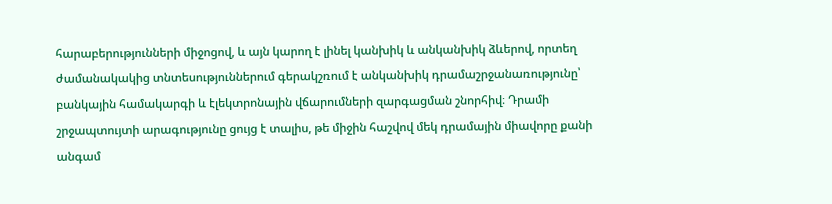հարաբերությունների միջոցով, և այն կարող է լինել կանխիկ և անկանխիկ ձևերով, որտեղ ժամանակակից տնտեսություններում գերակշռում է անկանխիկ դրամաշրջանառությունը՝ բանկային համակարգի և էլեկտրոնային վճարումների զարգացման շնորհիվ։ Դրամի շրջապտույտի արագությունը ցույց է տալիս, թե միջին հաշվով մեկ դրամային միավորը քանի անգամ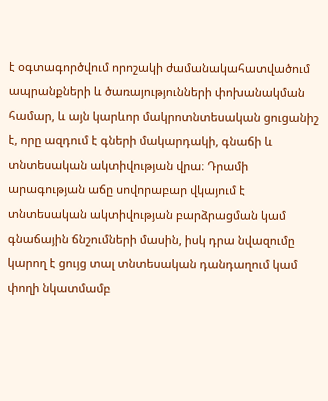է օգտագործվում որոշակի ժամանակահատվածում ապրանքների և ծառայությունների փոխանակման համար, և այն կարևոր մակրոտնտեսական ցուցանիշ է, որը ազդում է գների մակարդակի, գնաճի և տնտեսական ակտիվության վրա։ Դրամի արագության աճը սովորաբար վկայում է տնտեսական ակտիվության բարձրացման կամ գնաճային ճնշումների մասին, իսկ դրա նվազումը կարող է ցույց տալ տնտեսական դանդաղում կամ փողի նկատմամբ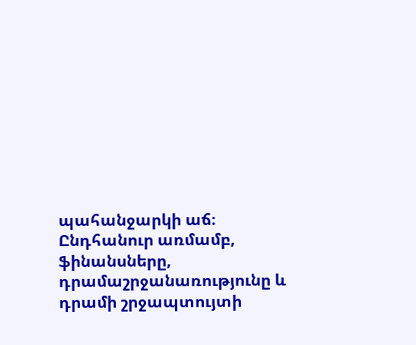պահանջարկի աճ։ Ընդհանուր առմամբ, ֆինանսները, դրամաշրջանառությունը և դրամի շրջապտույտի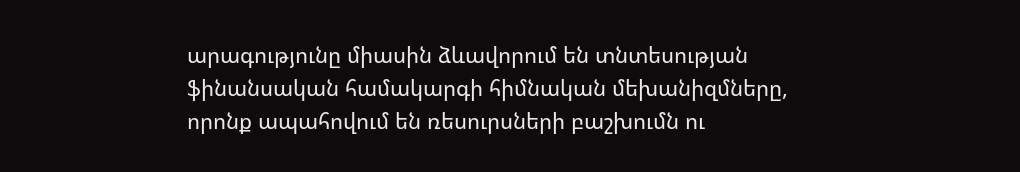արագությունը միասին ձևավորում են տնտեսության ֆինանսական համակարգի հիմնական մեխանիզմները, որոնք ապահովում են ռեսուրսների բաշխումն ու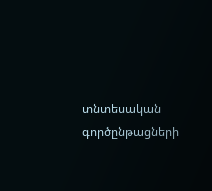տնտեսական գործընթացների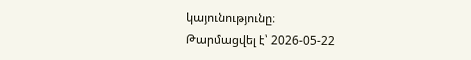կայունությունը։
Թարմացվել է՝ 2026-05-22